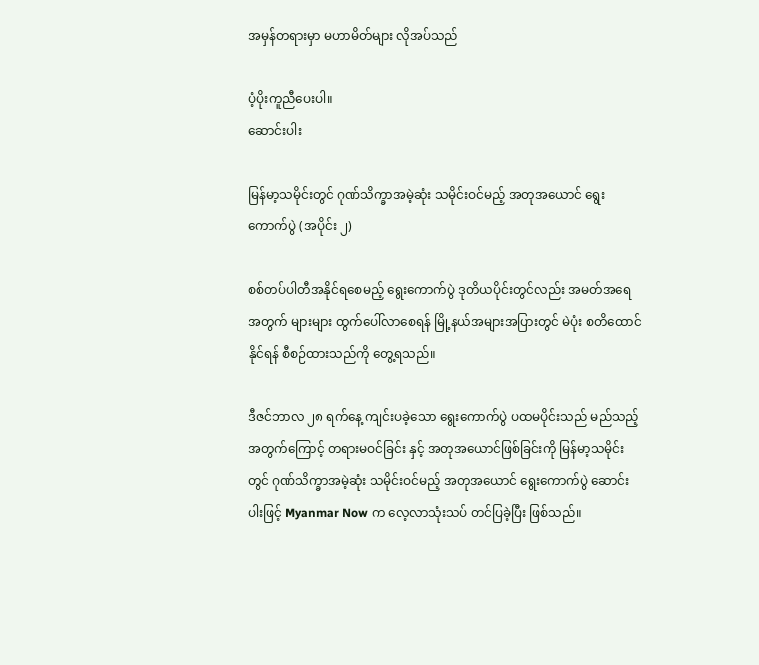အမှန်တရားမှာ မဟာမိတ်များ လိုအပ်သည်

ပံ့ပိုးကူညီပေးပါ။
ဆောင်းပါး

မြန်မာ့သမိုင်းတွင် ဂုဏ်သိက္ခာအမဲ့ဆုံး သမိုင်းဝင်မည့် အတုအယောင် ရွေးကောက်ပွဲ (အပိုင်း ၂)

စစ်တပ်ပါတီအနိုင်ရစေမည့် ရွေးကောက်ပွဲ ဒုတိယပိုင်းတွင်လည်း အမတ်အရေအတွက် များများ ထွက်ပေါ်လာစေရန် မြို့နယ်အများအပြားတွင် မဲပုံး စတိထောင်နိုင်ရန် စီစဉ်ထားသည်ကို တွေ့ရသည်။

ဒီဇင်ဘာလ ၂၈ ရက်နေ့ ကျင်းပခဲ့သော ရွေးကောက်ပွဲ ပထမပိုင်းသည် မည်သည့်အတွက်ကြောင့် တရားမဝင်ခြင်း နှင့် အတုအယောင်ဖြစ်ခြင်းကို မြန်မာ့သမိုင်းတွင် ဂုဏ်သိက္ခာအမဲ့ဆုံး သမိုင်းဝင်မည့် အတုအယောင် ရွေးကောက်ပွဲ ဆောင်းပါးဖြင့် Myanmar Now က လေ့လာသုံးသပ် တင်ပြခဲ့ပြီး ဖြစ်သည်။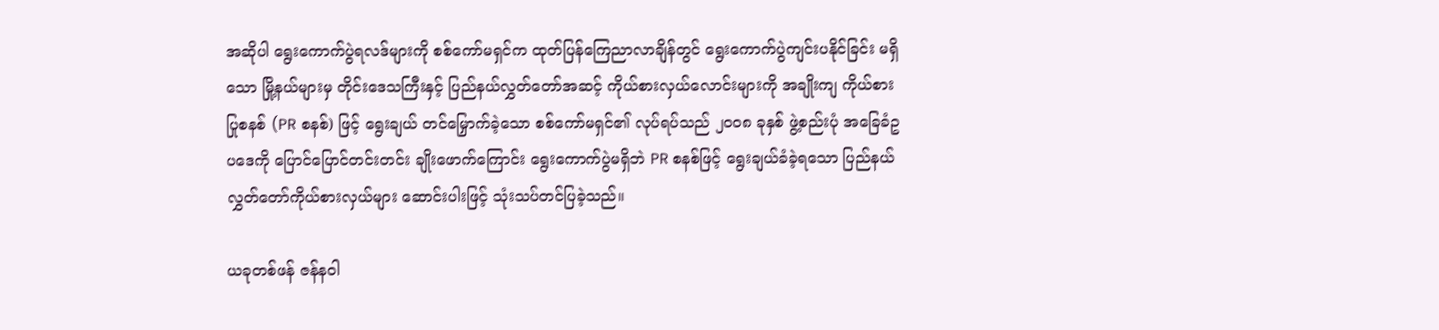အဆိုပါ ရွေးကောက်ပွဲရလဒ်များကို စစ်ကော်မရှင်က ထုတ်ပြန်ကြေညာလာချိန်တွင် ရွေးကောက်ပွဲကျင်းပနိုင်ခြင်း မရှိသော မြို့နယ်များမှ တိုင်းဒေသကြီးနှင့် ပြည်နယ်လွှတ်တော်အဆင့် ကိုယ်စားလှယ်လောင်းများကို အချိုးကျ ကိုယ်စားပြုစနစ် (PR စနစ်) ဖြင့် ရွေးချယ် တင်မြှောက်ခဲ့သော စစ်ကော်မရှင်၏ လုပ်ရပ်သည် ၂၀၀၈ ခုနှစ် ဖွဲ့စည်းပုံ အခြေခံဥပဒေကို ပြောင်ပြောင်တင်းတင်း ချိုးဖောက်ကြောင်း ရွေးကောက်ပွဲမရှိဘဲ PR စနစ်ဖြင့် ရွေးချယ်ခံခဲ့ရသော ပြည်နယ် လွှတ်တော်ကိုယ်စားလှယ်များ ဆောင်းပါးဖြင့် သုံးသပ်တင်ပြခဲ့သည်။

ယခုတစ်ဖန် ဇန်နဝါ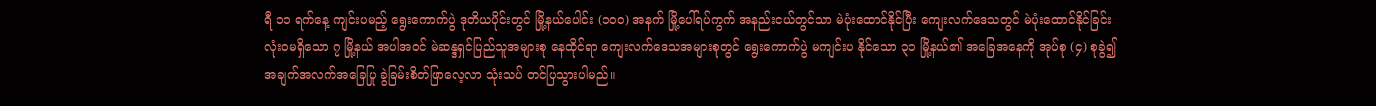ရီ ၁၁ ရက်နေ့ ကျင်းပမည့် ရွေးကောက်ပွဲ ဒုတိယပိုင်းတွင် မြို့နယ်ပေါင်း (၁၀၀) အနက် မြို့ပေါ်ရပ်ကွက် အနည်းငယ်တွင်သာ မဲပုံးထောင်နိုင်ပြီး ကျေးလက်ဒေသတွင် မဲပုံးထောင်နိုင်ခြင်း လုံးဝမရှိသော ၇ မြို့နယ် အပါအဝင် မဲဆန္ဒရှင်ပြည်သူအများစု နေထိုင်ရာ ကျေးလက်ဒေသအများစုတွင် ရွေးကောက်ပွဲ မကျင်းပ နိုင်သော ၃၁ မြို့နယ်၏ အခြေအနေကို အုပ်စု (၄) စုခွဲ၍ အချက်အလက်အခြေပြု ခွဲခြမ်းစိတ်ဖြာလေ့လာ သုံးသပ် တင်ပြသွားပါမည်။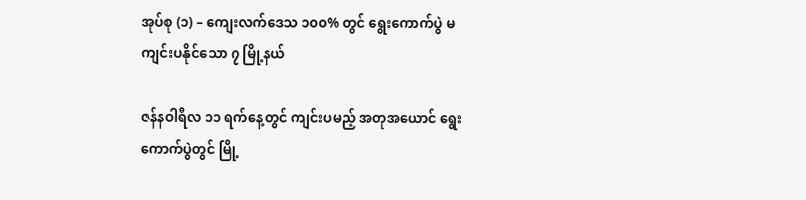အုပ်စု (၁) – ကျေးလက်ဒေသ ၁၀၀% တွင် ရွေးကောက်ပွဲ မကျင်းပနိုင်သော ၇ မြို့နယ်

ဇန်နဝါရီလ ၁၁ ရက်နေ့တွင် ကျင်းပမည့် အတုအယောင် ရွေးကောက်ပွဲတွင် မြို့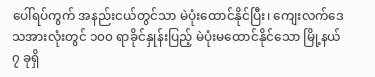ပေါ်ရပ်ကွက် အနည်းငယ်တွင်သာ မဲပုံးထောင်နိုင်ပြီး၊ ကျေးလက်ဒေသအားလုံးတွင် ၁၀၀ ရာခိုင်နှုန်းပြည့် မဲပုံးမထောင်နိုင်သော မြို့နယ် ၇ ခုရှိ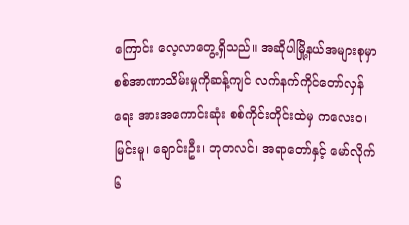ကြောင်း လေ့လာတွေ့ရှိသည်။ အဆိုပါမြို့နယ်အများစုမှာ စစ်အာဏာသိမ်းမှုကိုဆန့်ကျင် လက်နက်ကိုင်တော်လှန် ရေး အားအကောင်းဆုံး စစ်ကိုင်းတိုင်းထဲမှ ကလေးဝ၊ မြင်းမူ၊ ချောင်းဦး၊ ဘုတလင်၊ အရာတော်နှင့် မော်လိုက် ၆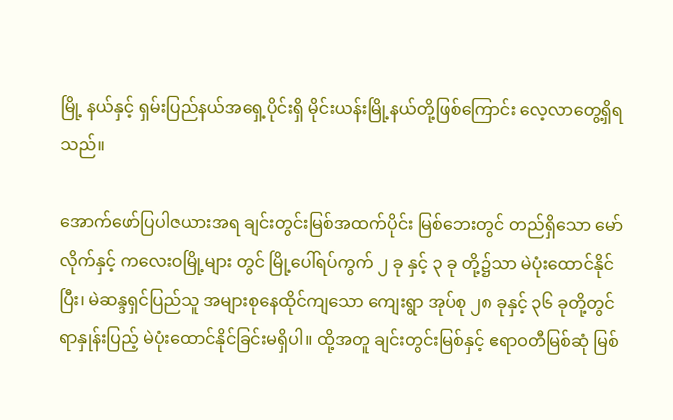မြို့ နယ်နှင့် ရှမ်းပြည်နယ်အရှေ့ပိုင်းရှိ မိုင်းယန်းမြို့နယ်တို့ဖြစ်ကြောင်း လေ့လာတွေ့ရှိရသည်။

အောက်ဖော်ပြပါဇယားအရ ချင်းတွင်းမြစ်အထက်ပိုင်း မြစ်ဘေးတွင် တည်ရှိသော မော်လိုက်နှင့် ကလေးဝမြို့များ တွင် မြို့ပေါ်ရပ်ကွက် ၂ ခု နှင့် ၃ ခု တို့၌သာ မဲပုံးထောင်နိုင်ပြီး၊ မဲဆန္ဒရှင်ပြည်သူ အများစုနေထိုင်ကျသော ကျေးရွာ အုပ်စု ၂၈ ခုနှင့် ၃၆ ခုတို့တွင် ရာနှုန်းပြည့် မဲပုံးထောင်နိုင်ခြင်းမရှိပါ။ ထို့အတူ ချင်းတွင်းမြစ်နှင့် ဧရာဝတီမြစ်ဆုံ မြစ်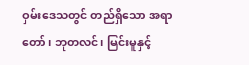ဝှမ်းဒေသတွင် တည်ရှိသော အရာတော်၊ ဘုတလင်၊ မြင်းမူနှင့်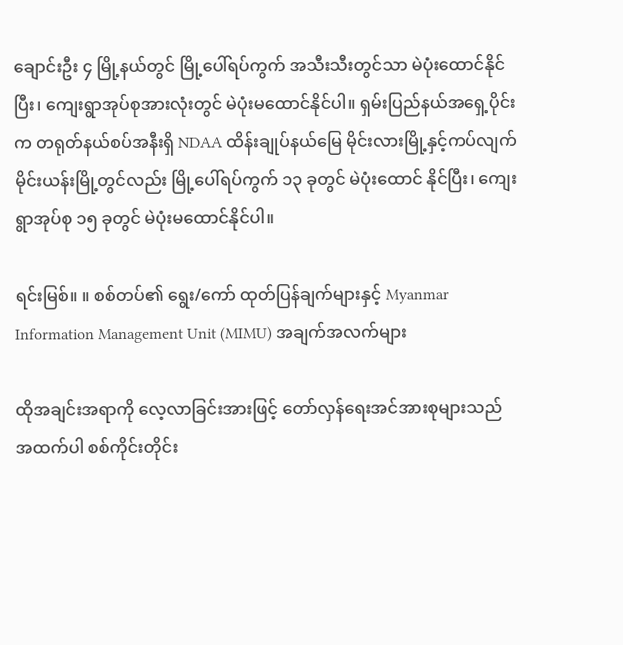ချောင်းဦး ၄ မြို့နယ်တွင် မြို့ပေါ်ရပ်ကွက် အသီးသီးတွင်သာ မဲပုံးထောင်နိုင်ပြီး၊ ကျေးရွာအုပ်စုအားလုံးတွင် မဲပုံးမထောင်နိုင်ပါ။ ရှမ်းပြည်နယ်အရှေ့ပိုင်းက တရုတ်နယ်စပ်အနီးရှိ NDAA ထိန်းချုပ်နယ်မြေ မိုင်းလားမြို့နှင့်ကပ်လျက် မိုင်းယန်းမြို့တွင်လည်း မြို့ပေါ်ရပ်ကွက် ၁၃ ခုတွင် မဲပုံးထောင် နိုင်ပြီး၊ ကျေးရွာအုပ်စု ၁၅ ခုတွင် မဲပုံးမထောင်နိုင်ပါ။

ရင်းမြစ်။ ။ စစ်တပ်၏ ရွေး/ကော် ထုတ်ပြန်ချက်များနှင့် Myanmar Information Management Unit (MIMU) အချက်အလက်များ

ထိုအချင်းအရာကို လေ့လာခြင်းအားဖြင့် တော်လှန်ရေးအင်အားစုများသည် အထက်ပါ စစ်ကိုင်းတိုင်း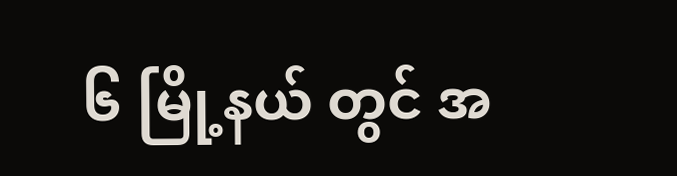၆ မြို့နယ် တွင် အ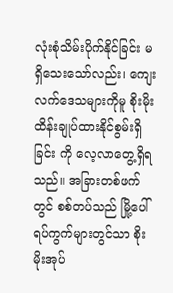လုံးစုံသိမ်းပိုက်နိုင်ခြင်း မရှိသေးသော်လည်း၊ ကျေးလက်ဒေသများကိုမူ စိုးမိုးထိန်းချုပ်ထားနိုင်စွမ်းရှိခြင်း ကို လေ့လာတွေ့ရှိရသည်။ အခြားတစ်ဖက်တွင် စစ်တပ်သည် မြို့ပေါ်ရပ်ကွက်များတွင်သာ စိုးမိုးအုပ်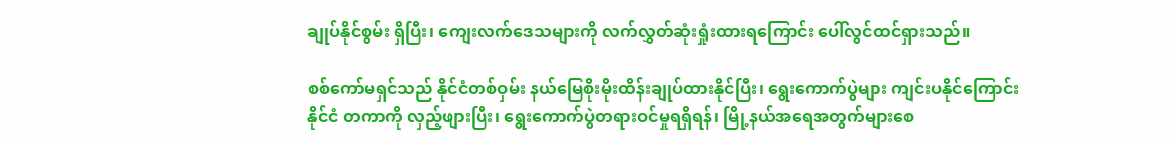ချုပ်နိုင်စွမ်း ရှိပြီး၊ ကျေးလက်ဒေသများကို လက်လွှတ်ဆုံးရှုံးထားရကြောင်း ပေါ်လွင်ထင်ရှားသည်။

စစ်ကော်မရှင်သည် နိုင်ငံတစ်ဝှမ်း နယ်မြေစိုးမိုးထိန်းချုပ်ထားနိုင်ပြီး၊ ရွေးကောက်ပွဲများ ကျင်းပနိုင်ကြောင်း နိုင်ငံ တကာကို လှည့်ဖျားပြီး၊ ရွေးကောက်ပွဲတရားဝင်မှုရရှိရန်၊ မြို့နယ်အရေအတွက်များစေ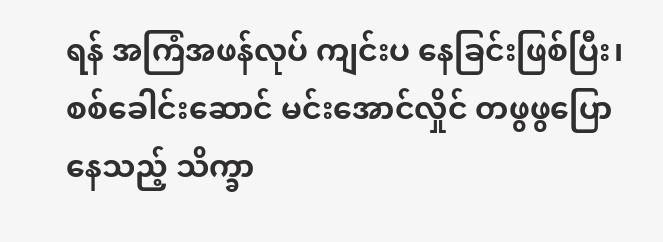ရန် အကြံအဖန်လုပ် ကျင်းပ နေခြင်းဖြစ်ပြီး၊ စစ်ခေါင်းဆောင် မင်းအောင်လှိုင် တဖွဖွပြောနေသည့် သိက္ခာ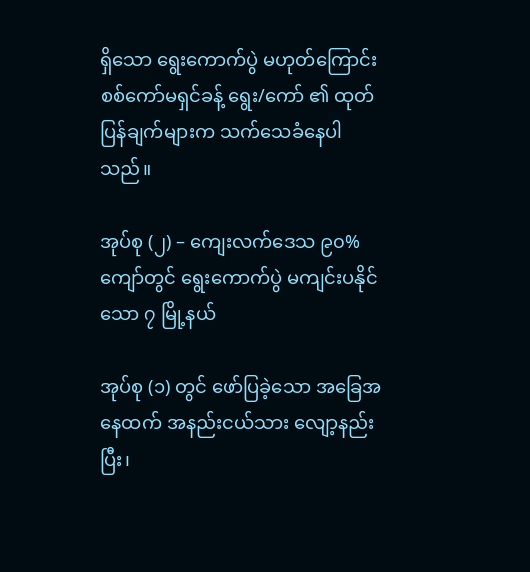ရှိသော ရွေးကောက်ပွဲ မဟုတ်ကြောင်း စစ်ကော်မရှင်ခန့် ရွေး/ကော် ၏ ထုတ်ပြန်ချက်များက သက်သေခံနေပါသည်။

အုပ်စု (၂) – ကျေးလက်ဒေသ ၉၀% ကျော်တွင် ရွေးကောက်ပွဲ မကျင်းပနိုင်သော ၇ မြို့နယ်

အုပ်စု (၁) တွင် ဖော်ပြခဲ့သော အခြေအနေထက် အနည်းငယ်သား လျော့နည်းပြီး၊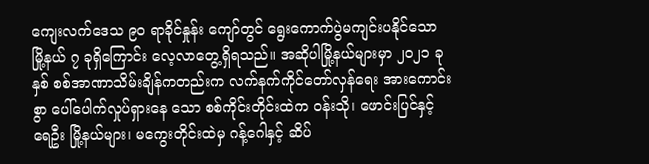ကျေးလက်ဒေသ ၉၀ ရာခိုင်နှုန်း ကျော်တွင် ရွေးကောက်ပွဲမကျင်းပနိုင်သော မြို့နယ် ၇ ခုရှိကြောင်း လေ့လာတွေ့ရှိရသည်။ အဆိုပါမြို့နယ်များမှာ ၂၀၂၁ ခုနှစ် စစ်အာဏာသိမ်းချိန်ကတည်းက လက်နက်ကိုင်တော်လှန်ရေး အားကောင်းစွာ ပေါ်ပေါက်လှုပ်ရှားနေ သော စစ်ကိုင်းတိုင်းထဲက ဝန်းသို၊ ဖောင်းပြင်နှင့် ရေဦး မြို့နယ်များ၊ မကွေးတိုင်းထဲမှ ဂန့်ဂေါနှင့် ဆိပ်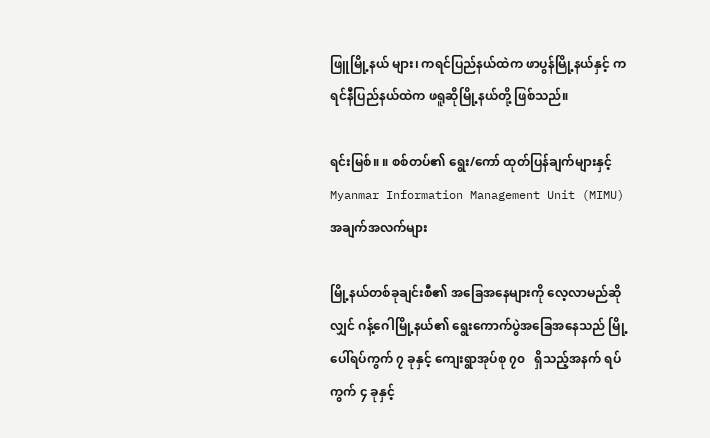ဖြူမြို့နယ် များ၊ ကရင်ပြည်နယ်ထဲက ဖာပွန်မြို့နယ်နှင့် ကရင်နီပြည်နယ်ထဲက ဖရူဆိုမြို့နယ်တို့ ဖြစ်သည်။

ရင်းမြစ်။ ။ စစ်တပ်၏ ရွေး/ကော် ထုတ်ပြန်ချက်များနှင့် Myanmar Information Management Unit (MIMU) အချက်အလက်များ

မြို့နယ်တစ်ခုချင်းစီ၏ အခြေအနေများကို လေ့လာမည်ဆိုလျှင် ဂန့်ဂေါမြို့နယ်၏ ရွေးကောက်ပွဲအခြေအနေသည် မြို့ပေါ်ရပ်ကွက် ၇ ခုနှင့် ကျေးရွာအုပ်စု ၇၀   ရှိသည့်အနက် ရပ်ကွက် ၄ ခုနှင့်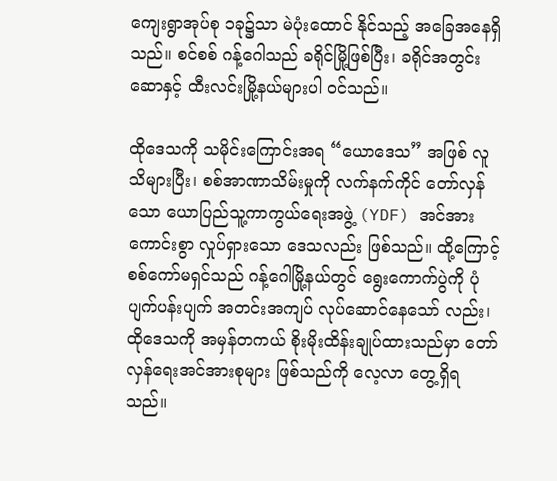ကျေးရွာအုပ်စု ၁ခု၌သာ မဲပုံးထောင် နိုင်သည့် အခြေအနေရှိသည်။ စင်စစ် ဂန့်ဂေါသည် ခရိုင်မြို့ဖြစ်ပြီး၊ ခရိုင်အတွင်း ဆောနှင့် ထီးလင်းမြို့နယ်များပါ ဝင်သည်။

ထိုဒေသကို သမိုင်းကြောင်းအရ “ယောဒေသ” အဖြစ် လူသိများပြီး၊ စစ်အာဏာသိမ်းမှုကို လက်နက်ကိုင် တော်လှန် သော ယောပြည်သူ့ကာကွယ်ရေးအဖွဲ့ (YDF) အင်အားကောင်းစွာ လှုပ်ရှားသော ဒေသလည်း ဖြစ်သည်။ ထို့ကြောင့် စစ်ကော်မရှင်သည် ဂန့်ဂေါမြို့နယ်တွင် ရွေးကောက်ပွဲကို ပုံပျက်ပန်းပျက် အတင်းအကျပ် လုပ်ဆောင်နေသော် လည်း၊ ထိုဒေသကို အမှန်တကယ် စိုးမိုးထိန်းချုပ်ထားသည်မှာ တော်လှန်ရေးအင်အားစုများ ဖြစ်သည်ကို လေ့လာ တွေ့ရှိရသည်။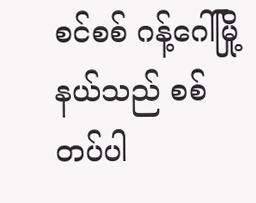စင်စစ် ဂန့်ဂေါ်မြို့နယ်သည် စစ်တပ်ပါ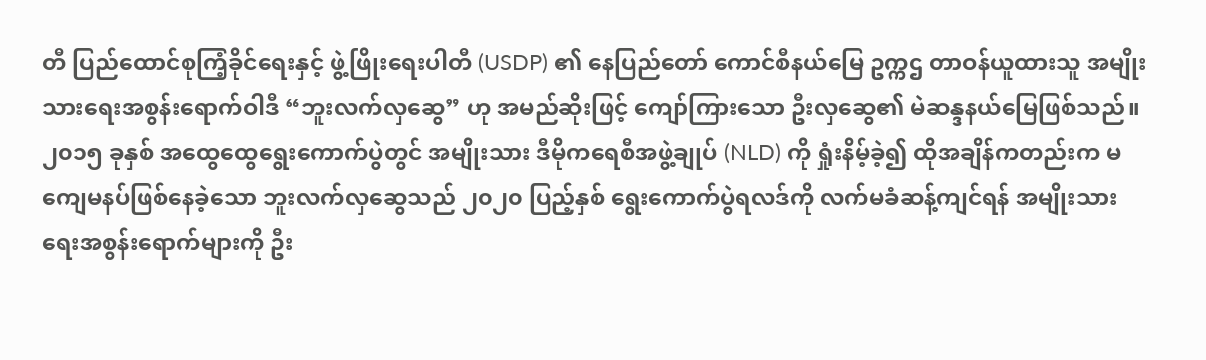တီ ပြည်ထောင်စုကြံ့ခိုင်ရေးနှင့် ဖွဲ့ဖြိုးရေးပါတီ (USDP) ၏ နေပြည်တော် ကောင်စီနယ်မြေ ဥက္ကဌ တာဝန်ယူထားသူ အမျိုးသားရေးအစွန်းရောက်ဝါဒီ “ဘူးလက်လှဆွေ” ဟု အမည်ဆိုးဖြင့် ကျော်ကြားသော ဦးလှဆွေ၏ မဲဆန္ဒနယ်မြေဖြစ်သည်။ ၂၀၁၅ ခုနှစ် အထွေထွေရွေးကောက်ပွဲတွင် အမျိုးသား ဒီမိုကရေစီအဖွဲ့ချုပ် (NLD) ကို ရှုံးနိမ့်ခဲ့၍ ထိုအချိန်ကတည်းက မကျေမနပ်ဖြစ်နေခဲ့သော ဘူးလက်လှဆွေသည် ၂၀၂၀ ပြည့်နှစ် ရွေးကောက်ပွဲရလဒ်ကို လက်မခံဆန့်ကျင်ရန် အမျိုးသားရေးအစွန်းရောက်များကို ဦး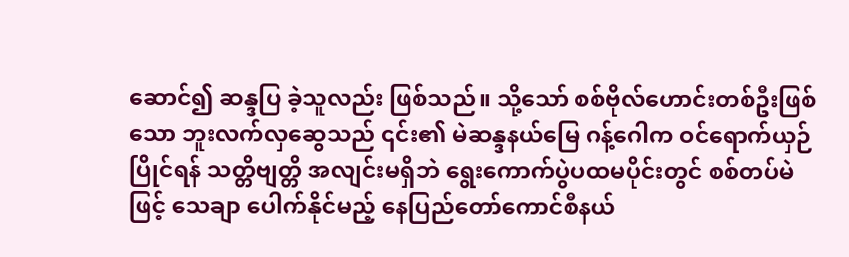ဆောင်၍ ဆန္ဒပြ ခဲ့သူလည်း ဖြစ်သည်။ သို့သော် စစ်ဗိုလ်ဟောင်းတစ်ဦးဖြစ်သော ဘူးလက်လှဆွေသည် ၎င်း၏ မဲဆန္ဒနယ်မြေ ဂန့်ဂေါက ဝင်ရောက်ယှဉ်ပြိုင်ရန် သတ္တိဗျတ္တိ အလျင်းမရှိဘဲ ရွေးကောက်ပွဲပထမပိုင်းတွင် စစ်တပ်မဲဖြင့် သေချာ ပေါက်နိုင်မည့် နေပြည်တော်ကောင်စီနယ်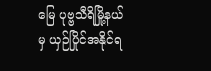မြေ ပုဗ္ဗသီရိမြို့နယ်မှ ယှဉ်ပြိုင်အနိုင်ရ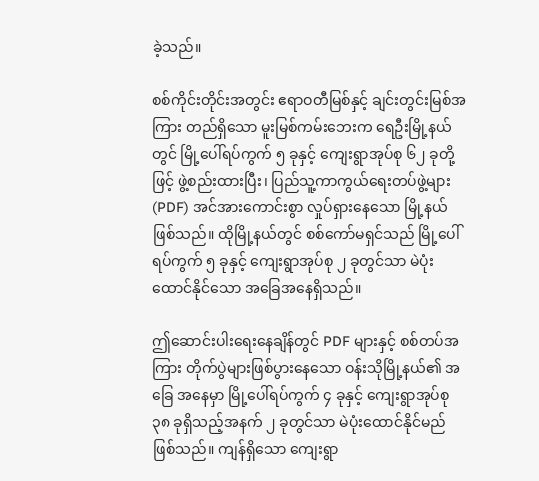ခဲ့သည်။

စစ်ကိုင်းတိုင်းအတွင်း ဧရာဝတီမြစ်နှင့် ချင်းတွင်းမြစ်အကြား တည်ရှိသော မူးမြစ်ကမ်းဘေးက ရေဦးမြို့နယ်တွင် မြို့ပေါ်ရပ်ကွက် ၅ ခုနှင့် ကျေးရွာအုပ်စု ၆၂ ခုတို့ဖြင့် ဖွဲ့စည်းထားပြီး၊ ပြည်သူ့ကာကွယ်ရေးတပ်ဖွဲ့များ (PDF) အင်အားကောင်းစွာ လှုပ်ရှားနေသော မြို့နယ်ဖြစ်သည်။ ထိုမြို့နယ်တွင် စစ်ကော်မရှင်သည် မြို့ပေါ်ရပ်ကွက် ၅ ခုနှင့် ကျေးရွာအုပ်စု ၂ ခုတွင်သာ မဲပုံးထောင်နိုင်သော အခြေအနေရှိသည်။

ဤဆောင်းပါးရေးနေချိန်တွင် PDF များနှင့် စစ်တပ်အကြား တိုက်ပွဲများဖြစ်ပွားနေသော ဝန်းသိုမြို့နယ်၏ အခြေ အနေမှာ မြို့ပေါ်ရပ်ကွက် ၄ ခုနှင့် ကျေးရွာအုပ်စု ၃၈ ခုရှိသည့်အနက် ၂ ခုတွင်သာ မဲပုံးထောင်နိုင်မည် ဖြစ်သည်။ ကျန်ရှိသော ကျေးရွာ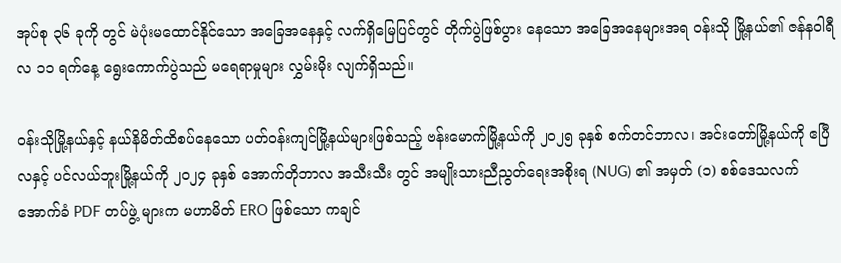အုပ်စု ၃၆ ခုကို တွင် မဲပုံးမထောင်နိုင်သော အခြေအနေနှင့် လက်ရှိမြေပြင်တွင် တိုက်ပွဲဖြစ်ပွား နေသော အခြေအနေများအရ ဝန်းသို မြို့နယ်၏ ဇန်နဝါရီလ ၁၁ ရက်နေ့ ရွေးကောက်ပွဲသည် မရေရာမှုများ လွှမ်းမိုး လျက်ရှိသည်။

ဝန်းသိုမြို့နယ်နှင့် နယ်နိမိတ်ထိစပ်နေသော ပတ်ဝန်းကျင်မြို့နယ်များဖြစ်သည့် ဗန်းမောက်မြို့နယ်ကို ၂၀၂၅ ခုနှစ် စက်တင်ဘာလ၊ အင်းတော်မြို့နယ်ကို ဧပြီလနှင့် ပင်လယ်ဘူးမြို့နယ်ကို ၂၀၂၄ ခုနှစ် အောက်တိုဘာလ အသီးသီး တွင် အမျိုးသားညီညွတ်ရေးအစိုးရ (NUG) ၏ အမှတ် (၁) စစ်ဒေသလက်အောက်ခံ PDF တပ်ဖွဲ့ များက မဟာမိတ် ERO ဖြစ်သော ကချင်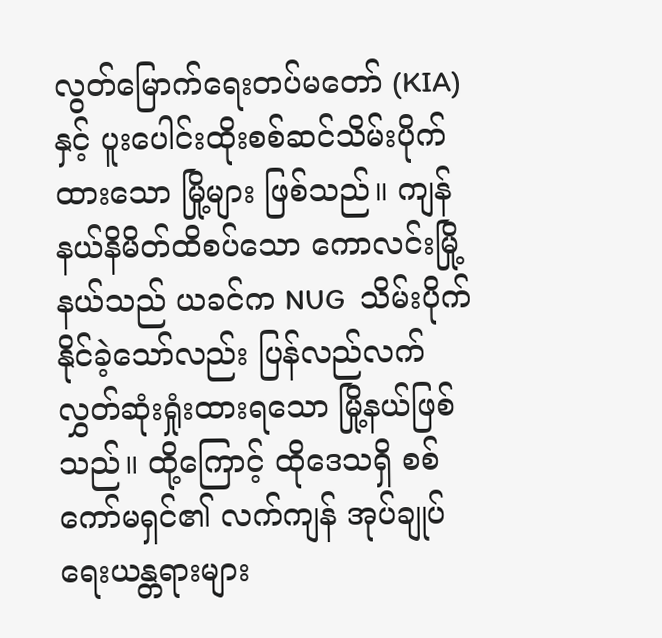လွတ်မြောက်ရေးတပ်မတော် (KIA) နှင့် ပူးပေါင်းထိုးစစ်ဆင်သိမ်းပိုက် ထားသော မြို့များ ဖြစ်သည်။ ကျန်နယ်နိမိတ်ထိစပ်သော ကောလင်းမြို့နယ်သည် ယခင်က NUG  သိမ်းပိုက်နိုင်ခဲ့သော်လည်း ပြန်လည်လက်လွှတ်ဆုံးရှုံးထားရသော မြို့နယ်ဖြစ်သည်။ ထို့ကြောင့် ထိုဒေသရှိ စစ်ကော်မရှင်၏ လက်ကျန် အုပ်ချုပ်ရေးယန္တရားများ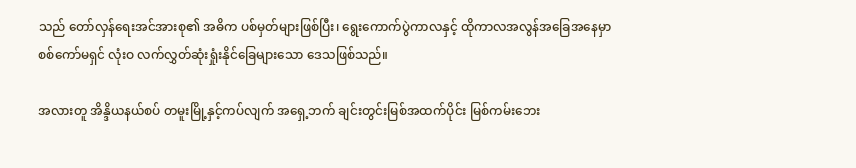သည် တော်လှန်ရေးအင်အားစု၏ အဓိက ပစ်မှတ်များဖြစ်ပြီး၊ ရွေးကောက်ပွဲကာလနှင့် ထိုကာလအလွန်အခြေအနေမှာ စစ်ကော်မရှင် လုံးဝ လက်လွှတ်ဆုံးရှုံးနိုင်ခြေများသော ဒေသဖြစ်သည်။

အလားတူ အိန္ဒိယနယ်စပ် တမူးမြို့နှင့်ကပ်လျက် အရှေ့ဘက် ချင်းတွင်းမြစ်အထက်ပိုင်း မြစ်ကမ်းဘေး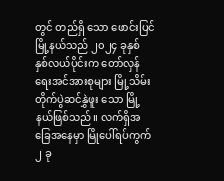တွင် တည်ရှိ သော ဖောင်းပြင်မြို့နယ်သည် ၂၀၂၄ ခုနှစ် နှစ်လယ်ပိုင်းက တော်လှန်ရေးအင်အားစုများ မြို့သိမ်းတိုက်ပွဲဆင်နွှဲဖူး သော မြို့နယ်ဖြစ်သည်။ လက်ရှိအခြေအနေမှာ မြိုပေါ်ရပ်ကွက် ၂ ခု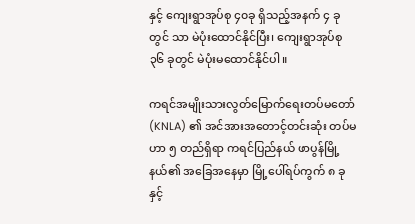နှင့် ကျေးရွာအုပ်စု ၄၀ခု ရှိသည့်အနက် ၄ ခုတွင် သာ မဲပုံးထောင်နိုင်ပြီး၊ ကျေးရွာအုပ်စု ၃၆ ခုတွင် မဲပုံးမထောင်နိုင်ပါ။

ကရင်အမျိုးသားလွတ်မြောက်ရေးတပ်မတော် (KNLA) ၏ အင်အားအတောင့်တင်းဆုံး တပ်မဟာ ၅ တည်ရှိရာ ကရင်ပြည်နယ် ဖာပွန်မြို့နယ်၏ အခြေအနေမှာ မြို့ပေါ်ရပ်ကွက် ၈ ခုနှင့်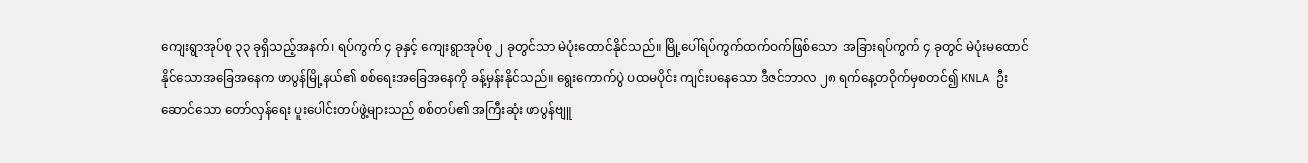ကျေးရွာအုပ်စု ၃၃ ခုရှိသည့်အနက်၊ ရပ်ကွက် ၄ ခုနှင့် ကျေးရွာအုပ်စု ၂ ခုတွင်သာ မဲပုံးထောင်နိုင်သည်။ မြို့ပေါ်ရပ်ကွက်ထက်ဝက်ဖြစ်သော  အခြားရပ်ကွက် ၄ ခုတွင် မဲပုံးမထောင်နိုင်သောအခြေအနေက ဖာပွန်မြို့နယ်၏ စစ်ရေးအခြေအနေကို ခန့်မှန်းနိုင်သည်။ ရွေးကောက်ပွဲ ပထမပိုင်း ကျင်းပနေသော ဒီဇင်ဘာလ ၂၈ ရက်နေ့တဝိုက်မှစတင်၍ KNLA ဦးဆောင်သော တော်လှန်ရေး ပူးပေါင်းတပ်ဖွဲ့များသည် စစ်တပ်၏ အကြီးဆုံး ဖာပွန်ဗျူ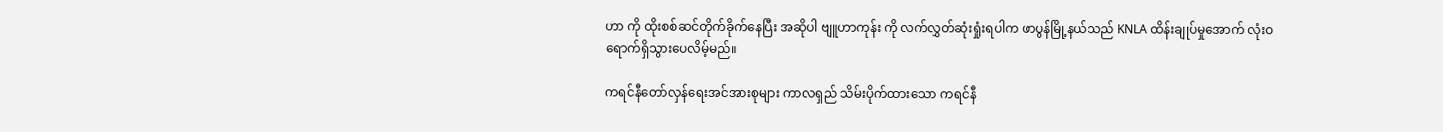ဟာ ကို ထိုးစစ်ဆင်တိုက်ခိုက်နေပြီး အဆိုပါ ဗျူဟာကုန်း ကို လက်လွှတ်ဆုံးရှုံးရပါက ဖာပွန်မြို့နယ်သည် KNLA ထိန်းချုပ်မှုအောက် လုံးဝရောက်ရှိသွားပေလိမ့်မည်။

ကရင်နီတော်လှန်ရေးအင်အားစုများ ကာလရှည် သိမ်းပိုက်ထားသော ကရင်နီ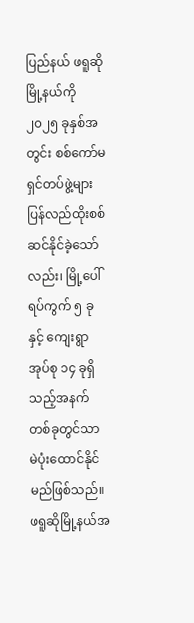ပြည်နယ် ဖရူဆိုမြို့နယ်ကို ၂၀၂၅ ခုနှစ်အတွင်း စစ်ကော်မရှင်တပ်ဖွဲ့များ ပြန်လည်ထိုးစစ်ဆင်နိုင်ခဲ့သော်လည်း၊ မြို့ပေါ်ရပ်ကွက် ၅ ခုနှင့် ကျေးရွာ အုပ်စု ၁၄ ခုရှိသည့်အနက် တစ်ခုတွင်သာ မဲပုံးထောင်နိုင်မည်ဖြစ်သည်။ ဖရူဆိုမြို့နယ်အ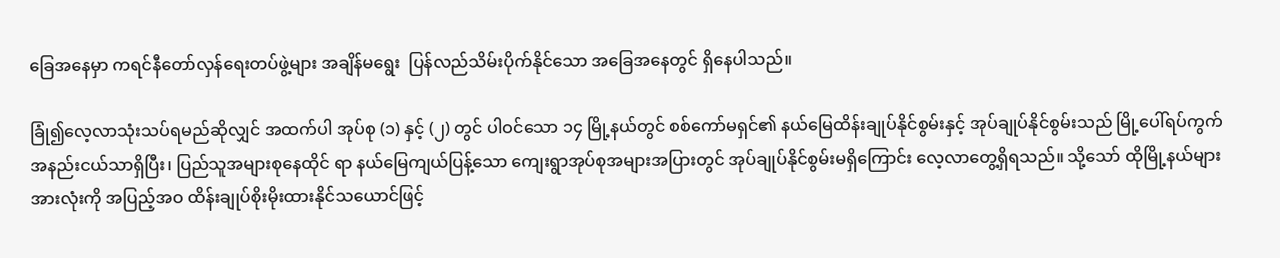ခြေအနေမှာ ကရင်နီတော်လှန်ရေးတပ်ဖွဲ့များ အချိန်မရွေး  ပြန်လည်သိမ်းပိုက်နိုင်သော အခြေအနေတွင် ရှိနေပါသည်။

ခြုံ၍လေ့လာသုံးသပ်ရမည်ဆိုလျှင် အထက်ပါ အုပ်စု (၁) နှင့် (၂) တွင် ပါဝင်သော ၁၄ မြို့နယ်တွင် စစ်ကော်မရှင်၏ နယ်မြေထိန်းချုပ်နိုင်စွမ်းနှင့် အုပ်ချုပ်နိုင်စွမ်းသည် မြို့ပေါ်ရပ်ကွက် အနည်းငယ်သာရှိပြီး၊ ပြည်သူအများစုနေထိုင် ရာ နယ်မြေကျယ်ပြန့်သော ကျေးရွာအုပ်စုအများအပြားတွင် အုပ်ချုပ်နိုင်စွမ်းမရှိကြောင်း လေ့လာတွေ့ရှိရသည်။ သို့သော် ထိုမြို့နယ်များအားလုံးကို အပြည့်အဝ ထိန်းချုပ်စိုးမိုးထားနိုင်သယောင်ဖြင့်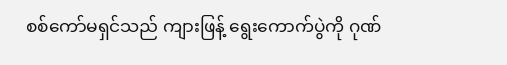စစ်ကော်မရှင်သည် ကျားဖြန့် ရွေးကောက်ပွဲကို ဂုဏ်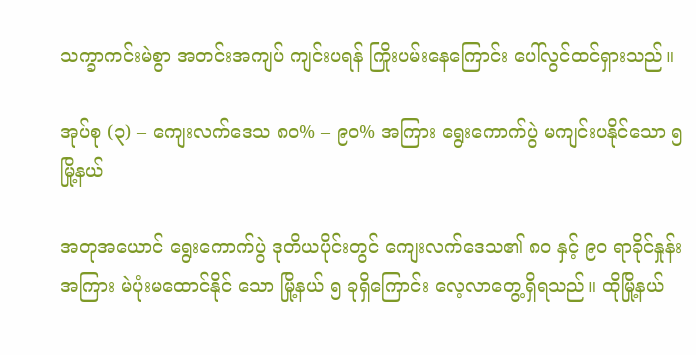သက္ခာကင်းမဲစွာ အတင်းအကျပ် ကျင်းပရန် ကြိုးပမ်းနေကြောင်း ပေါ်လွင်ထင်ရှားသည်။

အုပ်စု (၃) – ကျေးလက်ဒေသ ၈၀% – ၉၀% အကြား ရွေးကောက်ပွဲ မကျင်းပနိုင်သော ၅ မြို့နယ်

အတုအယောင် ရွေးကောက်ပွဲ ဒုတိယပိုင်းတွင် ကျေးလက်ဒေသ၏ ၈၀ နှင့် ၉၀ ရာခိုင်နှုန်းအကြား မဲပုံးမထောင်နိုင် သော မြို့နယ် ၅ ခုရှိကြောင်း လေ့လာတွေ့ရှိရသည်။ ထိုမြို့နယ်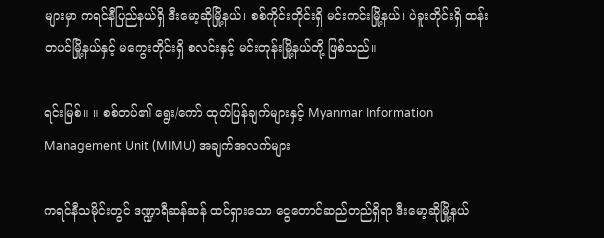များမှာ ကရင်နီပြည်နယ်ရှိ ဒီးမော့ဆိုမြို့နယ်၊ စစ်ကိုင်းတိုင်းရှိ မင်းကင်းမြို့နယ်၊ ပဲခူးတိုင်းရှိ ထန်းတပင်မြို့နယ်နှင့် မကွေးတိုင်းရှိ စလင်းနှင့် မင်းတုန်းမြို့နယ်တို့ ဖြစ်သည်။

ရင်းမြစ်။ ။ စစ်တပ်၏ ရွေး/ကော် ထုတ်ပြန်ချက်များနှင့် Myanmar Information Management Unit (MIMU) အချက်အလက်များ

ကရင်နီသမိုင်းတွင် ဒဏ္ဍာရီဆန်ဆန် ထင်ရှားသော ငွေတောင်ဆည်တည်ရှိရာ ဒီးမော့ဆိုမြို့နယ်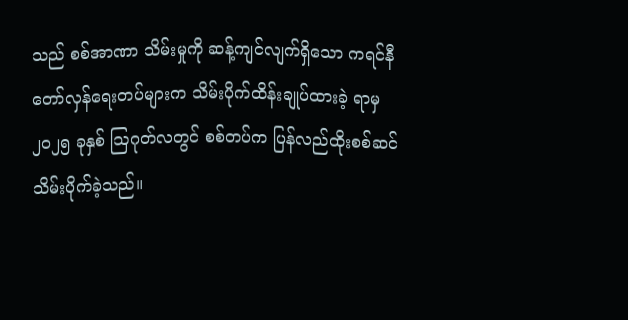သည် စစ်အာဏာ သိမ်းမှုကို ဆန့်ကျင်လျက်ရှိသော ကရင်နီတော်လှန်ရေးတပ်များက သိမ်းပိုက်ထိန်းချုပ်ထားခဲ့ ရာမှ ၂၀၂၅ ခုနှစ် ဩဂုတ်လတွင် စစ်တပ်က ပြန်လည်ထိုးစစ်ဆင်သိမ်းပိုက်ခဲ့သည်။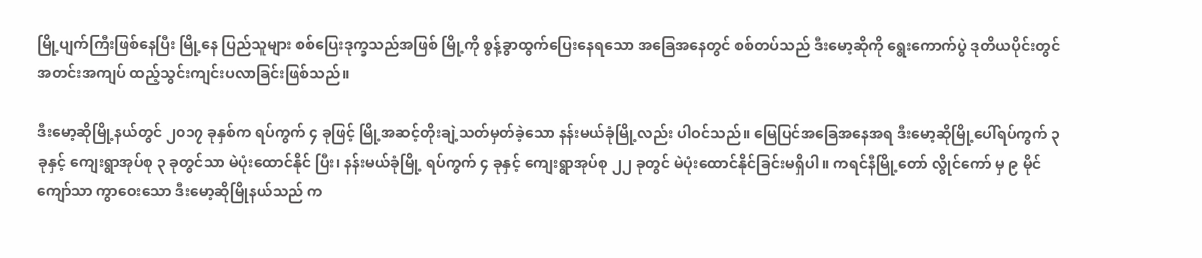မြို့ပျက်ကြီးဖြစ်နေပြီး မြို့နေ ပြည်သူများ စစ်ပြေးဒုက္ခသည်အဖြစ် မြို့ကို စွန့်ခွာထွက်ပြေးနေရသော အခြေအနေတွင် စစ်တပ်သည် ဒီးမော့ဆိုကို ရွေးကောက်ပွဲ ဒုတိယပိုင်းတွင် အတင်းအကျပ် ထည့်သွင်းကျင်းပလာခြင်းဖြစ်သည်။

ဒီးမော့ဆိုမြို့နယ်တွင် ၂၀၁၇ ခုနှစ်က ရပ်ကွက် ၄ ခုဖြင့် မြို့အဆင့်တိုးချဲ့သတ်မှတ်ခဲ့သော နန်းမယ်ခုံမြို့လည်း ပါဝင်သည်။ မြေပြင်အခြေအနေအရ ဒီးမော့ဆိုမြို့ပေါ်ရပ်ကွက် ၃ ခုနှင့် ကျေးရွာအုပ်စု ၃ ခုတွင်သာ မဲပုံးထောင်နိုင် ပြီး၊ နန်းမယ်ခုံမြို့ ရပ်ကွက် ၄ ခုနှင့် ကျေးရွာအုပ်စု ၂၂ ခုတွင် မဲပုံးထောင်နိုင်ခြင်းမရှိပါ။ ကရင်နီမြို့တော် လွိုင်ကော် မှ ၉ မိုင်ကျော်သာ ကွာဝေးသော ဒီးမော့ဆိုမြိုနယ်သည် က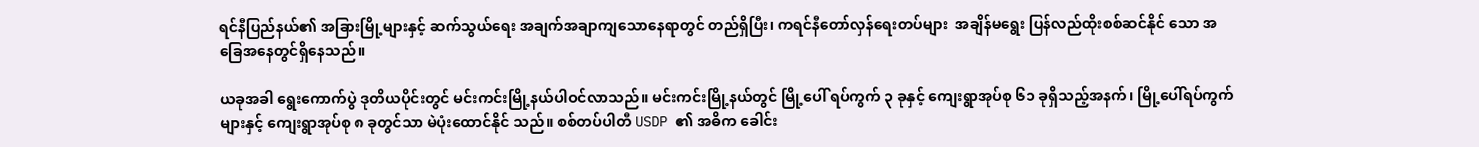ရင်နီပြည်နယ်၏ အခြားမြို့များနှင့် ဆက်သွယ်ရေး အချက်အချာကျသောနေရာတွင် တည်ရှိပြီး၊ ကရင်နီတော်လှန်ရေးတပ်များ  အချိန်မရွေး ပြန်လည်ထိုးစစ်ဆင်နိုင် သော အခြေအနေတွင်ရှိနေသည်။

ယခုအခါ ရွေးကောက်ပွဲ ဒုတိယပိုင်းတွင် မင်းကင်းမြို့နယ်ပါဝင်လာသည်။ မင်းကင်းမြို့နယ်တွင် မြို့ပေါ် ရပ်ကွက် ၃ ခုနှင့် ကျေးရွာအုပ်စု ၆၁ ခုရှိသည့်အနက်၊ မြို့ပေါ်ရပ်ကွက်များနှင့် ကျေးရွာအုပ်စု ၈ ခုတွင်သာ မဲပုံးထောင်နိုင် သည်။ စစ်တပ်ပါတီ USDP ၏ အဓိက ခေါင်း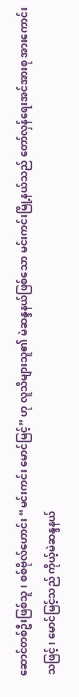ဆောင်တစ်ဦးဖြစ်သူ၊ စစ်ဗိုလ်ဟောင်း “မင်းကင်း မောင်မြင့်” ဟု လူသိများသူ၏ မဲဆန္ဒနယ်ဖြစ်သော မင်းကင်းမြို့နယ်သည် တော်လှန်ရေးအင်အားစု အားကောင်းသဖြင့်၊ မောင်မြင့်သည် ကိုယ့်မဲဆန္ဒနယ်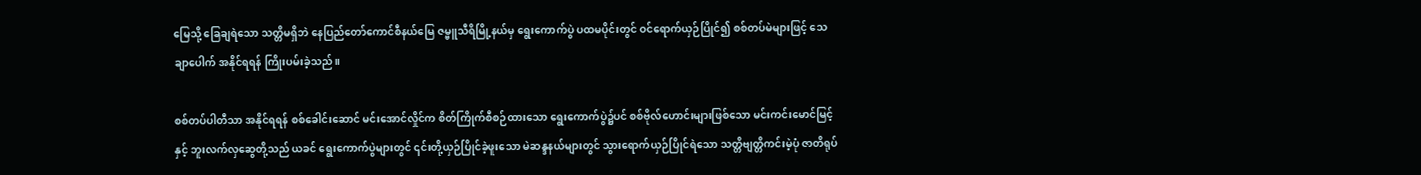မြေသို့ ခြေချရဲသော သတ္တိမရှိဘဲ နေပြည်တော်ကောင်စီနယ်မြေ ဇမ္ဗူသီရိမြို့နယ်မှ ရွေးကောက်ပွဲ ပထမပိုင်းတွင် ဝင်ရောက်ယှဉ်ပြိုင်၍ စစ်တပ်မဲများဖြင့် သေချာပေါက် အနိုင်ရရန် ကြိုးပမ်းခဲ့သည်။

စစ်တပ်ပါတီသာ အနိုင်ရရန် စစ်ခေါင်းဆောင် မင်းအောင်လှိုင်က စိတ်ကြိုက်စီစဉ်ထားသော ရွေးကောက်ပွဲ၌ပင် စစ်ဗိုလ်ဟောင်းများဖြစ်သော မင်းကင်းမောင်မြင့်နှင့် ဘူးလက်လှဆွေတို့သည် ယခင် ရွေးကောက်ပွဲများတွင် ၎င်းတို့ယှဉ်ပြိုင်ခဲ့ဖူးသော မဲဆန္ဒနယ်များတွင် သွားရောက်ယှဉ်ပြိုင်ရဲသော သတ္တိဗျတ္တိကင်းမဲ့ပုံ ဇာတိရုပ်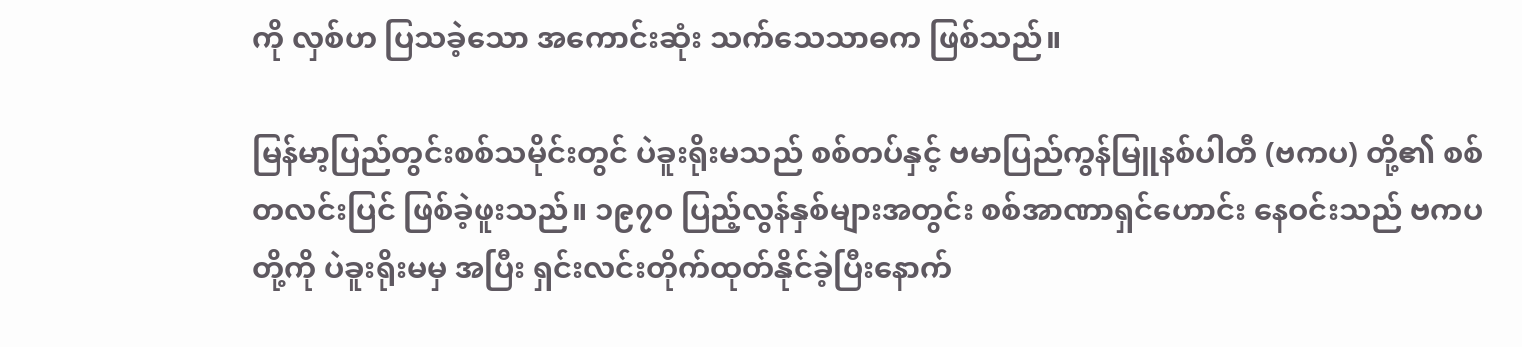ကို လှစ်ဟ ပြသခဲ့သော အကောင်းဆုံး သက်သေသာဓက ဖြစ်သည်။

မြန်မာ့ပြည်တွင်းစစ်သမိုင်းတွင် ပဲခူးရိုးမသည် စစ်တပ်နှင့် ဗမာပြည်ကွန်မြူနစ်ပါတီ (ဗကပ) တို့၏ စစ်တလင်းပြင် ဖြစ်ခဲ့ဖူးသည်။ ၁၉၇၀ ပြည့်လွန်နှစ်များအတွင်း စစ်အာဏာရှင်ဟောင်း နေဝင်းသည် ဗကပတို့ကို ပဲခူးရိုးမမှ အပြီး ရှင်းလင်းတိုက်ထုတ်နိုင်ခဲ့ပြီးနောက်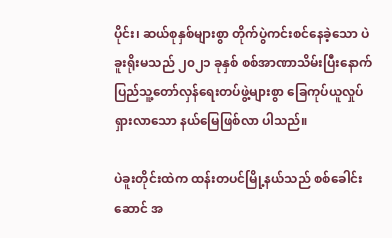ပိုင်း၊ ဆယ်စုနှစ်များစွာ တိုက်ပွဲကင်းစင်နေခဲ့သော ပဲခူးရိုးမသည် ၂၀၂၁ ခုနှစ် စစ်အာဏာသိမ်းပြီးနောက် ပြည်သူ့တော်လှန်ရေးတပ်ဖွဲ့များစွာ ခြေကုပ်ယူလှုပ်ရှားလာသော နယ်မြေဖြစ်လာ ပါသည်။

ပဲခူးတိုင်းထဲက ထန်းတပင်မြို့နယ်သည် စစ်ခေါင်းဆောင် အ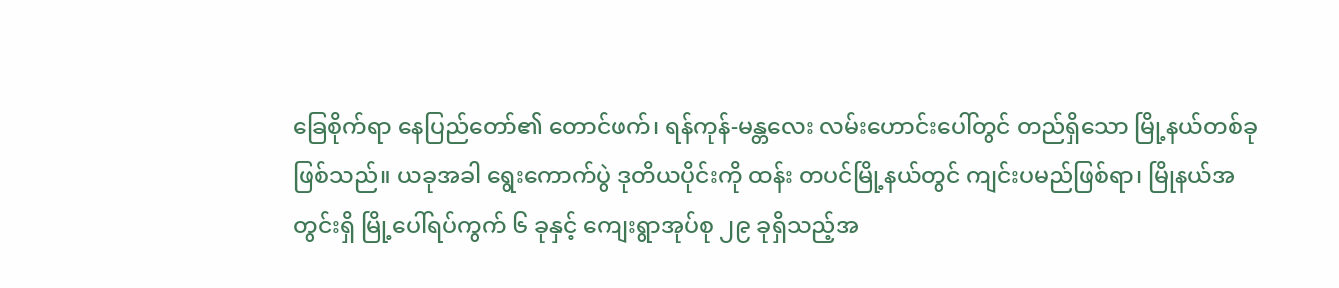ခြေစိုက်ရာ နေပြည်တော်၏ တောင်ဖက်၊ ရန်ကုန်-မန္တလေး လမ်းဟောင်းပေါ်တွင် တည်ရှိသော မြို့နယ်တစ်ခုဖြစ်သည်။ ယခုအခါ ရွေးကောက်ပွဲ ဒုတိယပိုင်းကို ထန်း တပင်မြို့နယ်တွင် ကျင်းပမည်ဖြစ်ရာ၊ မြိုနယ်အတွင်းရှိ မြို့ပေါ်ရပ်ကွက် ၆ ခုနှင့် ကျေးရွာအုပ်စု ၂၉ ခုရှိသည့်အ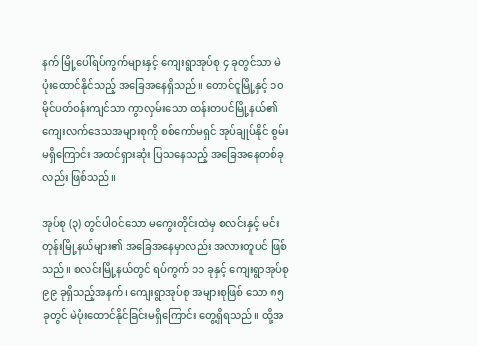နက် မြို့ပေါ်ရပ်ကွက်များနှင့် ကျေးရွာအုပ်စု ၄ ခုတွင်သာ မဲပုံးထောင်နိုင်သည့် အခြေအနေရှိသည်။ တောင်ငူမြို့နှင့် ၁၀ မိုင်ပတ်ဝန်းကျင်သာ ကွာလှမ်းသော ထန်းတပင်မြို့နယ်၏ ကျေးလက်ဒေသအများစုကို စစ်ကော်မရှင် အုပ်ချုပ်နိုင် စွမ်းမရှိကြောင်း အထင်ရှားဆုံး ပြသနေသည့် အခြေအနေတစ်ခုလည်း ဖြစ်သည်။

အုပ်စု (၃) တွင်ပါဝင်သော မကွေးတိုင်းထဲမှ စလင်းနှင့် မင်းတုန်းမြို့နယ်များ၏ အခြေအနေမှာလည်း အလားတူပင် ဖြစ်သည်။ စလင်းမြို့နယ်တွင် ရပ်ကွက် ၁၁ ခုနှင့် ကျေးရွာအုပ်စု ၉၉ ခုရှိသည့်အနက်၊ ကျေးရွာအုပ်စု အများစုဖြစ် သော ၈၅ ခုတွင် မဲပုံးထောင်နိုင်ခြင်းမရှိကြောင်း တွေ့ရှိရသည်။ ထို့အ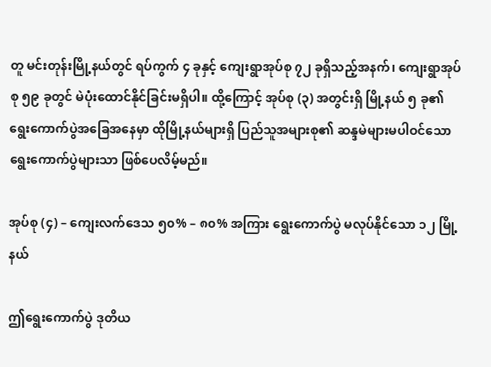တူ မင်းတုန်းမြို့နယ်တွင် ရပ်ကွက် ၄ ခုနှင့် ကျေးရွာအုပ်စု ၇၂ ခုရှိသည့်အနက်၊ ကျေးရွာအုပ်စု ၅၉ ခုတွင် မဲပုံးထောင်နိုင်ခြင်းမရှိပါ။ ထို့ကြောင့် အုပ်စု (၃) အတွင်းရှိ မြို့နယ် ၅ ခု၏ ရွေးကောက်ပွဲအခြေအနေမှာ ထိုမြို့နယ်များရှိ ပြည်သူအများစု၏ ဆန္ဒမဲများမပါဝင်သော ရွေးကောက်ပွဲများသာ ဖြစ်ပေလိမ့်မည်။

အုပ်စု (၄) – ကျေးလက်ဒေသ ၅၀% – ၈၀% အကြား ရွေးကောက်ပွဲ မလုပ်နိုင်သော ၁၂ မြို့နယ်

ဤရွေးကောက်ပွဲ ဒုတိယ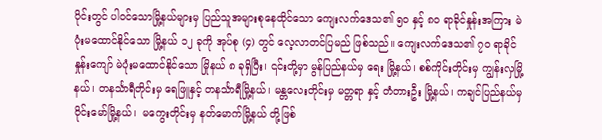ပိုင်းတွင် ပါဝင်သောမြို့နယ်များမှ ပြည်သူအများစုနေထိုင်သော ကျေးလက်ဒေသ၏ ၅၀ နှင့် ၈၀ ရာခိုင်နှုန်းအကြား မဲပုံးမထောင်နိုင်သော မြို့နယ် ၁၂ ခုကို အုပ်စု (၄) တွင် လေ့လာတင်ပြမည် ဖြစ်သည်။ ကျေးလက်ဒေသ၏ ၇၀ ရာခိုင်နှုန်းကျော် မဲပုံးမထောင်နိုင်သော မြိုနယ် ၈ ခုရှိပြီး၊ ၎င်းတို့မှာ မွန်ပြည်နယ်မှ ရေး မြို့နယ်၊ စစ်ကိုင်းတိုင်းမှ ကျွန်းလှမြို့နယ်၊ တနင်္သာရီတိုင်းမှ ရေဖြူနှင့် တနင်္သာရီမြို့နယ်၊ မန္တလေးတိုင်းမှ မတ္တရာ နှင့် တံတားဦး မြို့နယ်၊ ကချင်ပြည်နယ်မှ ဝိုင်းမော်မြို့နယ်၊  မကွေးတိုင်းမှ နတ်မောက်မြို့နယ် တို့ဖြစ်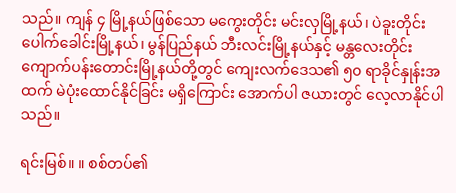သည်။ ကျန် ၄ မြို့နယ်ဖြစ်သော မကွေးတိုင်း မင်းလှမြို့နယ်၊ ပဲခူးတိုင်း ပေါက်ခေါင်းမြို့နယ်၊ မွန်ပြည်နယ် ဘီးလင်းမြို့နယ်နှင့် မန္တလေးတိုင်း ကျောက်ပန်းတောင်းမြို့နယ်တို့တွင် ကျေးလက်ဒေသ၏ ၅၀ ရာခိုင်နှုန်းအထက် မဲပုံးထောင်နိုင်ခြင်း မရှိကြောင်း အောက်ပါ ဇယားတွင် လေ့လာနိုင်ပါသည်။

ရင်းမြစ်။ ။ စစ်တပ်၏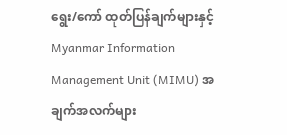ရွေး/ကော် ထုတ်ပြန်ချက်များနှင့် Myanmar Information Management Unit (MIMU) အချက်အလက်များ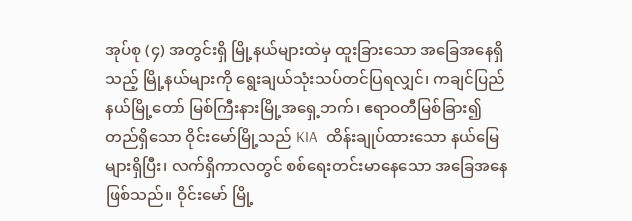အုပ်စု (၄) အတွင်းရှိ မြို့နယ်များထဲမှ ထူးခြားသော အခြေအနေရှိသည့် မြို့နယ်များကို ရွေးချယ်သုံးသပ်တင်ပြရလျှင်၊ ကချင်ပြည်နယ်မြို့တော် မြစ်ကြီးနားမြို့အရှေ့ဘက်၊ ဧရာဝတီမြစ်ခြား၍ တည်ရှိသော ဝိုင်းမော်မြို့သည် KIA  ထိန်းချုပ်ထားသော နယ်မြေများရှိပြီး၊ လက်ရှိကာလတွင် စစ်ရေးတင်းမာနေသော အခြေအနေဖြစ်သည်။ ဝိုင်းမော် မြို့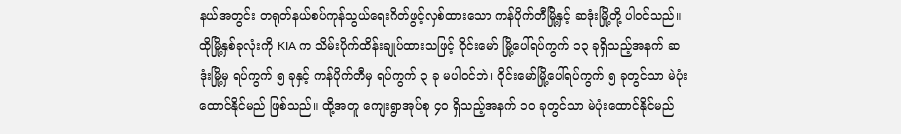နယ်အတွင်း တရုတ်နယ်စပ်ကုန်သွယ်ရေးဂိတ်ဖွင့်လှစ်ထားသော ကန်ပိုက်တီမြို့နှင့် ဆဒုံးမြို့တို့ ပါဝင်သည်။ ထိုမြို့နှစ်ခုလုံးကို KIA က သိမ်းပိုက်ထိန်းချုပ်ထားသဖြင့် ဝိုင်းမော် မြို့ပေါ်ရပ်ကွက် ၁၃ ခုရှိသည့်အနက် ဆဒုံးမြို့မှ ရပ်ကွက် ၅ ခုနှင့် ကန်ပိုက်တီမှ ရပ်ကွက် ၃ ခု မပါဝင်ဘဲ၊ ဝိုင်းမော်မြို့ပေါ်ရပ်ကွက် ၅ ခုတွင်သာ မဲပုံးထောင်နိုင်မည် ဖြစ်သည်။ ထို့အတူ ကျေးရွာအုပ်စု ၄၀ ရှိသည့်အနက် ၁၀ ခုတွင်သာ မဲပုံးထောင်နိုင်မည်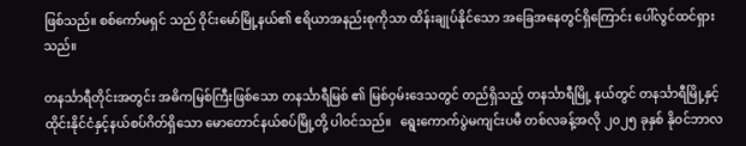ဖြစ်သည်။ စစ်ကော်မရှင် သည် ဝိုင်းမော်မြို့နယ်၏ ဧရိယာအနည်းစုကိုသာ ထိန်းချုပ်နိုင်သော အခြေအနေတွင်ရှိကြောင်း ပေါ်လွင်ထင်ရှား သည်။

တနင်္သာရီတိုင်းအတွင်း အဓိကမြစ်ကြီးဖြစ်သော တနင်္သာရီမြစ် ၏ မြစ်ဝှမ်းဒေသတွင် တည်ရှိသည့် တနင်္သာရီမြို့ နယ်တွင် တနင်္သာရီမြို့နှင့် ထိုင်းနိုင်ငံနှင့်နယ်စပ်ဂိတ်ရှိသော မောတောင်နယ်စပ်မြို့တို့ ပါဝင်သည်။   ရွေးကောက်ပွဲမကျင်းပမီ တစ်လခန့်အလို ၂၀၂၅ ခုနှစ် နိုဝင်ဘာလ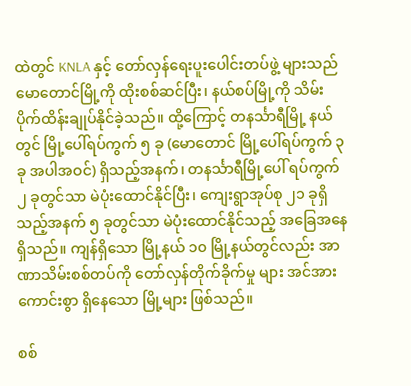ထဲတွင် KNLA နှင့် တော်လှန်ရေးပူးပေါင်းတပ်ဖွဲ့ များသည် မောတောင်မြို့ကို ထိုးစစ်ဆင်ပြီး၊ နယ်စပ်မြို့ကို သိမ်းပိုက်ထိန်းချုပ်နိုင်ခဲ့သည်။ ထို့ကြောင့် တနင်္သာရီမြို့ နယ်တွင် မြို့ပေါ်ရပ်ကွက် ၅ ခု (မောတောင် မြို့ပေါ်ရပ်ကွက် ၃ ခု အပါအဝင်) ရှိသည့်အနက်၊ တနင်္သာရီမြို့ပေါ် ရပ်ကွက် ၂ ခုတွင်သာ မဲပုံးထောင်နိုင်ပြီး၊ ကျေးရွာအုပ်စု ၂၁ ခုရှိသည့်အနက် ၅ ခုတွင်သာ မဲပုံးထောင်နိုင်သည့် အခြေအနေ ရှိသည်။ ကျန်ရှိသော မြို့နယ် ၁၀ မြို့နယ်တွင်လည်း အာဏာသိမ်းစစ်တပ်ကို တော်လှန်တိုက်ခိုက်မှု များ အင်အားကောင်းစွာ ရှိနေသော မြို့များ ဖြစ်သည်။

စစ်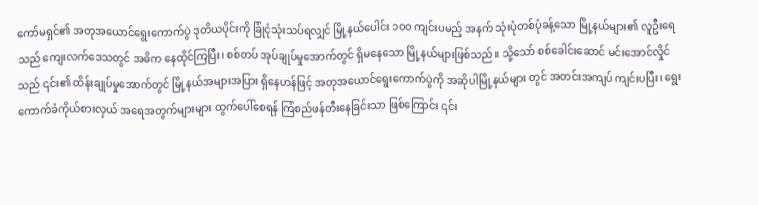ကော်မရှင်၏ အတုအယောင်ရွေးကောက်ပွဲ ဒုတိယပိုင်းကို ခြုံငုံသုံးသပ်ရလျှင် မြို့နယ်ပေါင်း ၁၀၀ ကျင်းပမည့် အနက် သုံးပုံတစ်ပုံခန့်သော မြို့နယ်များ၏ လူဦးရေသည် ကျေးလက်ဒေသတွင် အဓိက နေထိုင်ကြပြီး၊ စစ်တပ် အုပ်ချုပ်မှုအောက်တွင် ရှိမနေသော မြို့နယ်များဖြစ်သည်။ သို့သော် စစ်ခေါင်းဆောင် မင်းအောင်လှိုင်သည် ၎င်း၏ ထိန်းချုပ်မှုအောက်တွင် မြို့နယ်အများအပြား ရှိနေဟန်ဖြင့် အတုအယောင်ရွေးကောက်ပွဲကို အဆိုပါမြို့နယ်များ တွင် အတင်းအကျပ် ကျင်းပပြီး၊ ရွေးကောက်ခံကိုယ်စားလှယ် အရေအတွက်များများ ထွက်ပေါ်စေရန် ကြံစည်ဖန်တီးနေခြင်းသာ ဖြစ်ကြောင်း ၎င်း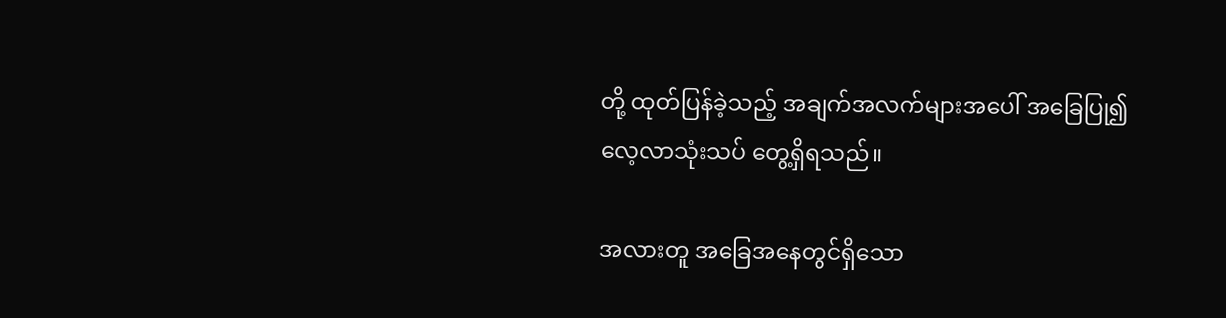တို့ ထုတ်ပြန်ခဲ့သည့် အချက်အလက်များအပေါ် အခြေပြု၍ လေ့လာသုံးသပ် တွေ့ရှိရသည်။

အလားတူ အခြေအနေတွင်ရှိသော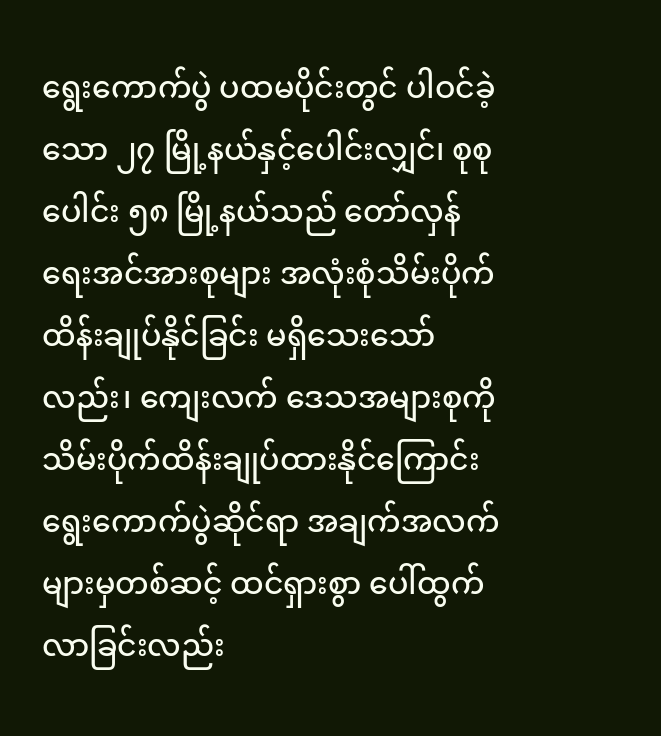ရွေးကောက်ပွဲ ပထမပိုင်းတွင် ပါဝင်ခဲ့သော ၂၇ မြို့နယ်နှင့်ပေါင်းလျှင်၊ စုစုပေါင်း ၅၈ မြို့နယ်သည် တော်လှန်ရေးအင်အားစုများ အလုံးစုံသိမ်းပိုက်ထိန်းချုပ်နိုင်ခြင်း မရှိသေးသော်လည်း၊ ကျေးလက် ဒေသအများစုကို သိမ်းပိုက်ထိန်းချုပ်ထားနိုင်ကြောင်း ရွေးကောက်ပွဲဆိုင်ရာ အချက်အလက်များမှတစ်ဆင့် ထင်ရှားစွာ ပေါ်ထွက်လာခြင်းလည်း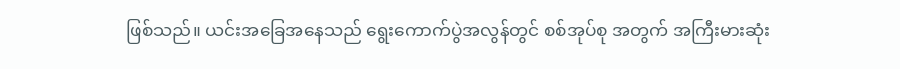ဖြစ်သည်။ ယင်းအခြေအနေသည် ရွေးကောက်ပွဲအလွန်တွင် စစ်အုပ်စု အတွက် အကြီးမားဆုံး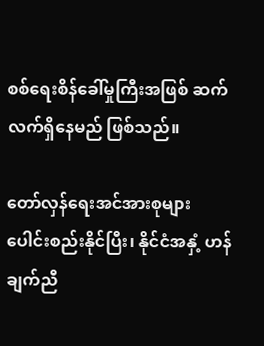စစ်ရေးစိန်ခေါ်မှုကြီးအဖြစ် ဆက်လက်ရှိနေမည် ဖြစ်သည်။

တော်လှန်ရေးအင်အားစုများ ပေါင်းစည်းနိုင်ပြီး၊ နိုင်ငံအနှံ့ ဟန်ချက်ညီ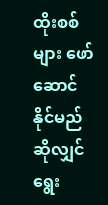ထိုးစစ်များ ဖော်ဆောင်နိုင်မည်ဆိုလျှင် ရွေး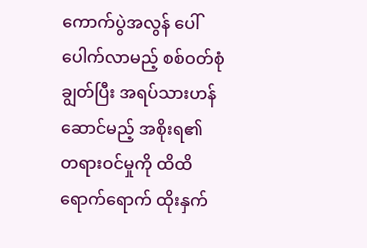ကောက်ပွဲအလွန် ပေါ်ပေါက်လာမည့် စစ်ဝတ်စုံချွတ်ပြီး အရပ်သားဟန်ဆောင်မည့် အစိုးရ၏ တရားဝင်မှုကို ထိထိရောက်ရောက် ထိုးနှက်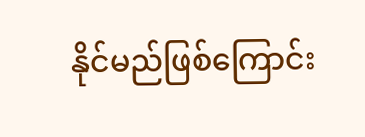နိုင်မည်ဖြစ်ကြောင်း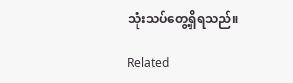သုံးသပ်တွေ့ရှိရသည်။

Related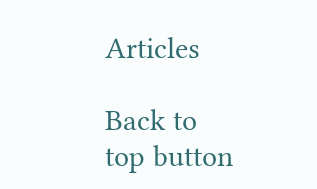Articles

Back to top button